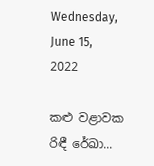Wednesday, June 15, 2022

කළු වළාවක රිඳී රේඛා...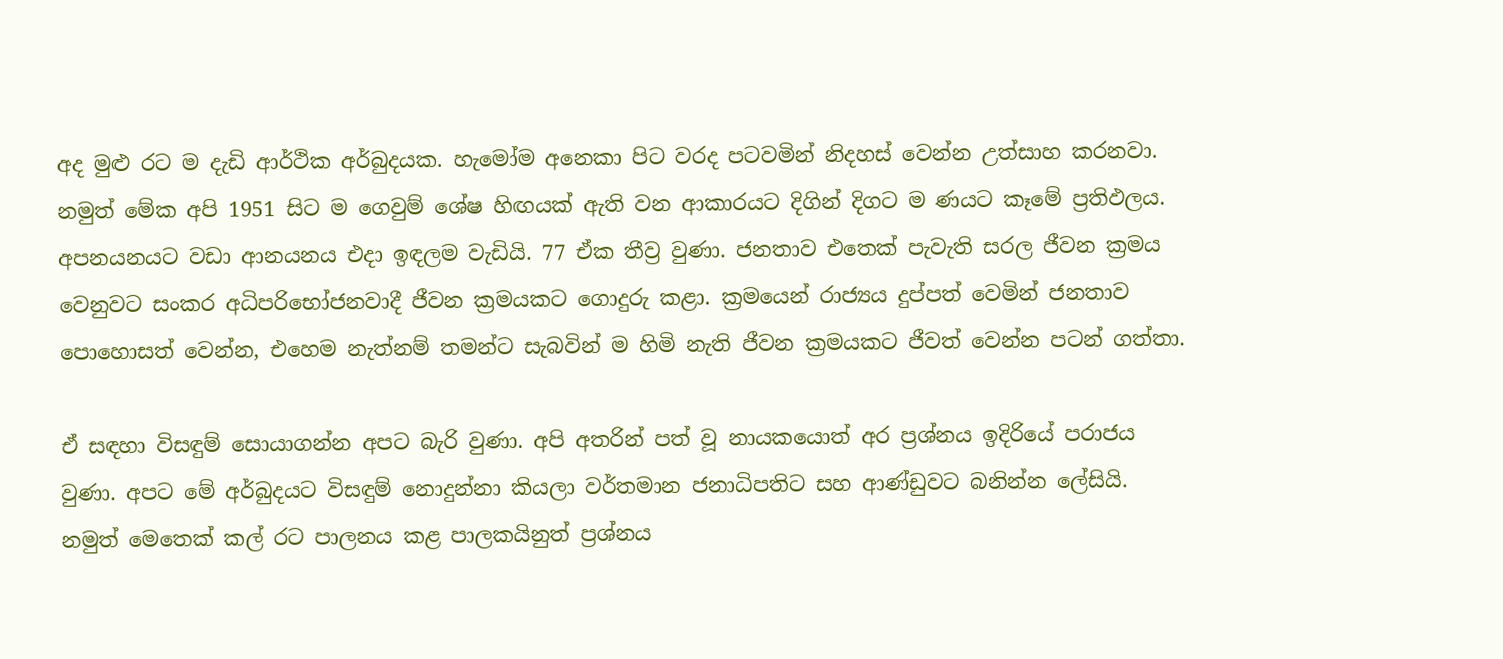අද මුළු රට ම දැඩි ආර්ථික අර්බුදයක. හැමෝම අනෙකා පිට වරද පටවමින් නිදහස් වෙන්න උත්සාහ කරනවා. නමුත් මේක අපි 1951 සිට ම ගෙවුම් ශේෂ හිඟයක් ඇති වන ආකාරයට දිගින් දිගට ම ණයට කෑමේ ප්‍රතිඵලය. අපනයනයට වඩා ආනයනය එදා ඉඳලම වැඩියි. 77 ඒක තීව්‍ර වුණා. ජනතාව එතෙක් පැවැති සරල ජීවන ක්‍රමය වෙනුවට සංකර අධිපරිභෝජනවාදී ජීවන ක්‍රමයකට ගොදුරු කළා. ක්‍රමයෙන් රාජ්‍යය දුප්පත් වෙමින් ජනතාව පොහොසත් වෙන්න, එහෙම නැත්නම් තමන්ට සැබවින් ම හිමි නැති ජීවන ක්‍රමයකට ජීවත් වෙන්න පටන් ගත්තා.

ඒ සඳහා විසඳුම් සොයාගන්න අපට බැරි වුණා. අපි අතරින් පත් වූ නායකයොත් අර ප්‍රශ්නය ඉදිරියේ පරාජය වුණා. අපට මේ අර්බුදයට විසඳුම් නොදුන්නා කියලා වර්තමාන ජනාධිපතිට සහ ආණ්ඩුවට බනින්න ලේසියි. නමුත් මෙතෙක් කල් රට පාලනය කළ පාලකයිනුත් ප්‍රශ්නය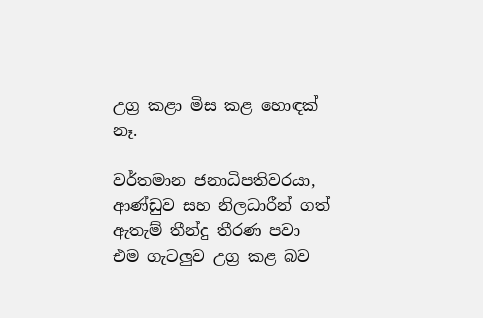උග්‍ර කළා මිස කළ හොඳක් නෑ.

වර්තමාන ජනාධිපතිවරයා, ආණ්ඩුව සහ නිලධාරීන් ගත් ඇතැම් තීන්දු තීරණ පවා එම ගැටලුව උග්‍ර කළ බව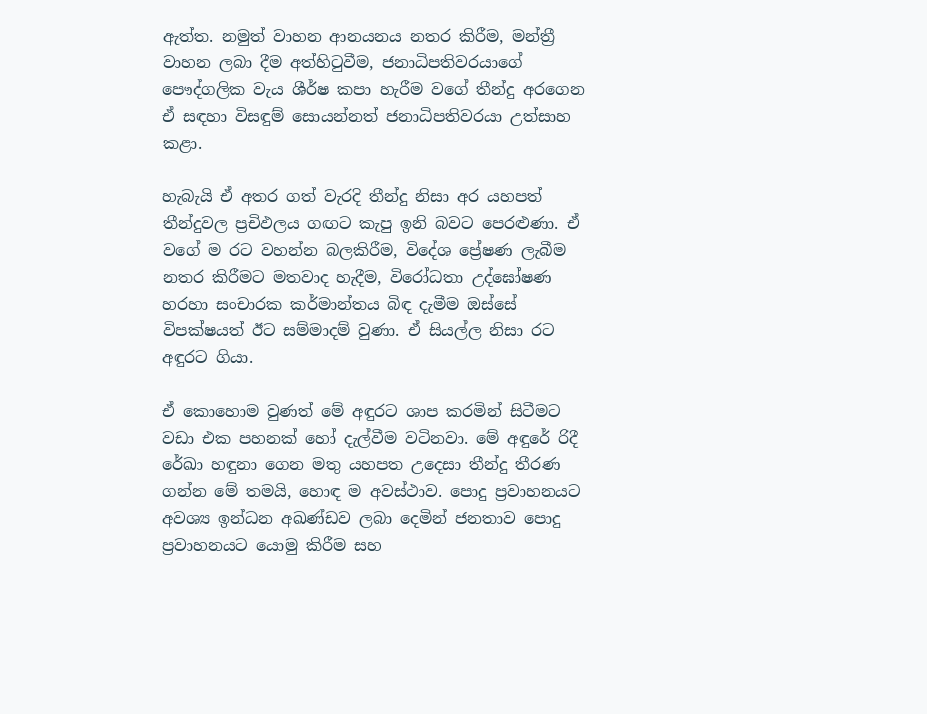ඇත්ත. නමුත් වාහන ආනයනය නතර කිරීම, මන්ත්‍රී වාහන ලබා දීම අත්හිටුවීම, ජනාධිපතිවරයාගේ පෞද්ගලික වැය ශීර්ෂ කපා හැරීම වගේ තීන්දු අරගෙන ඒ සඳහා විසඳුම් සොයන්නත් ජනාධිපතිවරයා උත්සාහ කළා.

හැබැයි ඒ අතර ගත් වැරදි තීන්දු නිසා අර යහපත් තීන්දුවල ප්‍රචිඵලය ගඟට කැපු ඉනි බවට පෙරළුණා. ඒ වගේ ම රට වහන්න බලකිරීම, විදේශ ප්‍රේෂණ ලැබීම නතර කිරීමට මතවාද හැදීම, විරෝධතා උද්ඝෝෂණ හරහා සංචාරක කර්මාන්තය බිඳ දැමීම ඔස්සේ විපක්ෂයත් ඊට සම්මාදම් වුණා. ඒ සියල්ල නිසා රට අඳුරට ගියා.

ඒ කොහොම වුණත් මේ අඳුරට ශාප කරමින් සිටීමට වඩා එක පහනක් හෝ දැල්වීම වටිනවා. මේ අඳුරේ රිදී රේඛා හඳුනා ගෙන මතු යහපත උදෙසා තීන්දු තීරණ ගන්න මේ තමයි, හොඳ ම අවස්ථාව. පොදු ප්‍රවාහනයට අවශ්‍ය ඉන්ධන අඛණ්ඩව ලබා දෙමින් ජනතාව පොදු ප්‍රවාහනයට යොමු කිරීම සහ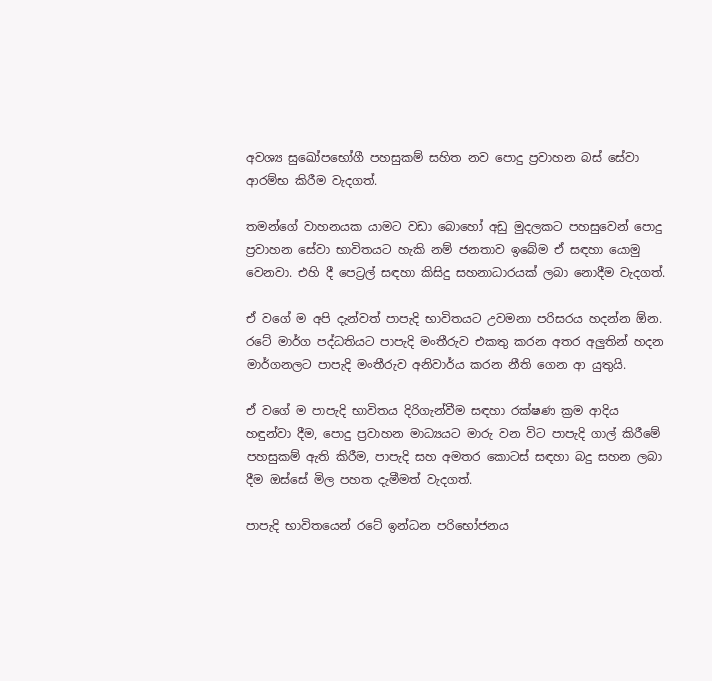අවශ්‍ය සුඛෝපභෝගී පහසුකම් සහිත නව පොදු ප්‍රවාහන බස් සේවා ආරම්භ කිරීම වැදගත්.

තමන්ගේ වාහනයක යාමට වඩා බොහෝ අඩු මුදලකට පහසුවෙන් පොදු ප්‍රවාහන සේවා භාවිතයට හැකි නම් ජනතාව ඉබේම ඒ සඳහා යොමු වෙනවා. එහි දී පෙට්‍රල් සඳහා කිසිදු සහනාධාරයක් ලබා නොදීම වැදගත්.

ඒ වගේ ම අපි දැන්වත් පාපැදි භාවිතයට උවමනා පරිසරය හදන්න ඕන. රටේ මාර්ග පද්ධතියට පාපැදි මංතීරුව එකතු කරන අතර අලුතින් හදන මාර්ගනලට පාපැදි මංතීරුව අනිවාර්ය කරන නීති ගෙන ආ යුතුයි.

ඒ වගේ ම පාපැදි භාවිතය දිරිගැන්වීම සඳහා රක්ෂණ ක්‍රම ආදිය හඳුන්වා දීම, පොදු ප්‍රවාහන මාධ්‍යයට මාරු වන විට පාපැදි ගාල් කිරීමේ පහසුකම් ඇති කිරීම, පාපැදි සහ අමතර කොටස් සඳහා බදු සහන ලබා දීම ඔස්සේ මිල පහත දැමීමත් වැදගත්.

පාපැදි භාවිතයෙන් රටේ ඉන්ධන පරිභෝජනය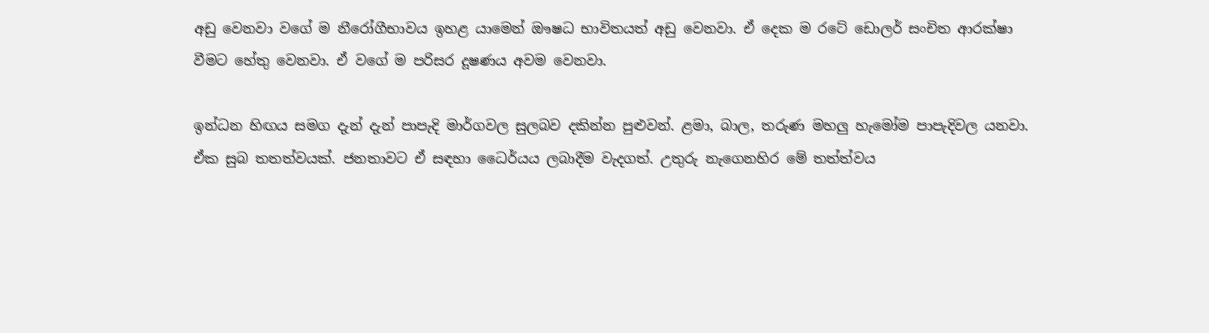අඩු වෙනවා වගේ ම නීරෝගීභාවය ඉහළ යාමෙන් ඖෂධ භාවිතයත් අඩු වෙනවා. ඒ දෙක ම රටේ ඩොලර් සංචිත ආරක්ෂා වීමට හේතු වෙනවා. ඒ වගේ ම පරිසර දූෂණය අවම වෙනවා.

ඉන්ධන හිඟය සමග දැන් දැන් පාපැදි මාර්ගවල සුලබව දකින්න පුළුවන්. ළමා, බාල, තරුණ මහලු හැමෝම පාපැදිවල යනවා. ඒක සුබ තතත්වයක්. ජනතාවට ඒ සඳහා ධෛර්යය ලබාදීම වැදගත්. උතුරු නැගෙනහිර මේ තත්ත්වය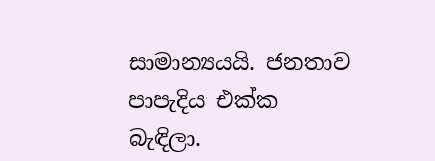සාමාන්‍යයයි. ජනතාව පාපැදිය එක්ක බැඳිලා.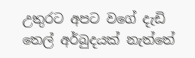උතුරට අපට වගේ දැඩි තෙල් අර්බුදයක් නැත්තේ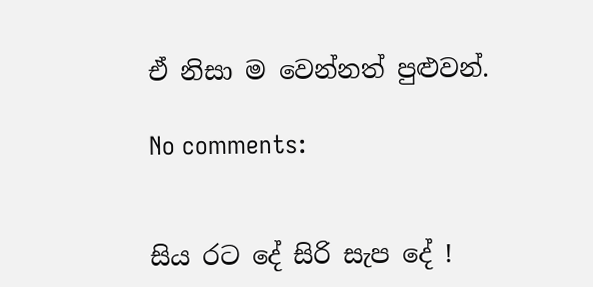ඒ නිසා ම වෙන්නත් පුළුවන්.

No comments:


සිය රට දේ සිරි සැප දේ !